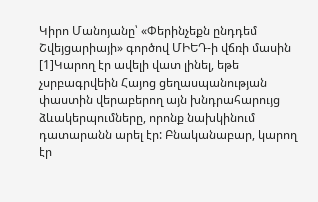Կիրո Մանոյանը՝ «Փերինչեքն ընդդեմ Շվեյցարիայի» գործով ՄԻԵԴ-ի վճռի մասին
[1]Կարող էր ավելի վատ լինել, եթե չսրբագրվեին Հայոց ցեղասպանության փաստին վերաբերող այն խնդրահարույց ձևակերպումները, որոնք նախկինում դատարանն արել էր: Բնականաբար, կարող էր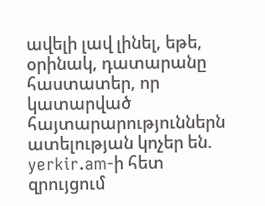ավելի լավ լինել, եթե, օրինակ, դատարանը հաստատեր, որ կատարված հայտարարություններն ատելության կոչեր են. yerkir.am-ի հետ զրույցում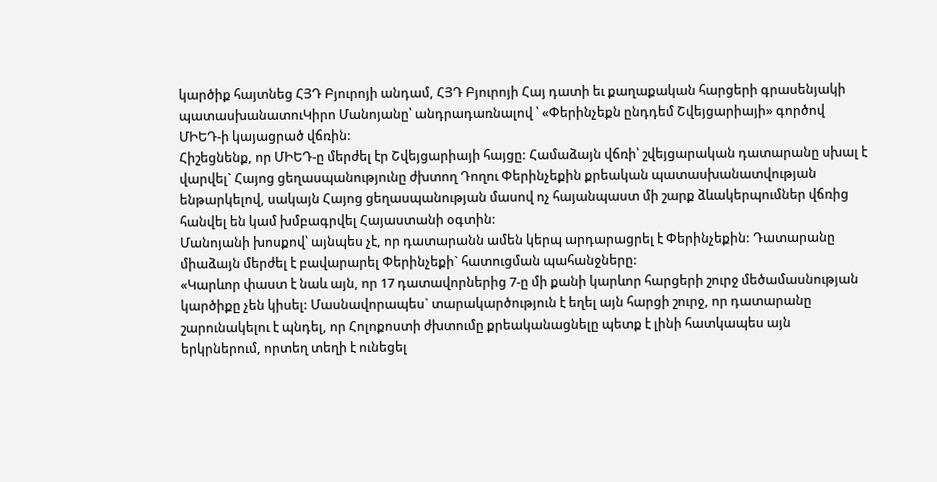կարծիք հայտնեց ՀՅԴ Բյուրոյի անդամ, ՀՅԴ Բյուրոյի Հայ դատի եւ քաղաքական հարցերի գրասենյակի պատասխանատուԿիրո Մանոյանը՝ անդրադառնալով ՝ «Փերինչեքն ընդդեմ Շվեյցարիայի» գործով ՄԻԵԴ-ի կայացրած վճռին:
Հիշեցնենք, որ ՄԻԵԴ-ը մերժել էր Շվեյցարիայի հայցը: Համաձայն վճռի՝ շվեյցարական դատարանը սխալ է վարվել` Հայոց ցեղասպանությունը ժխտող Դողու Փերինչեքին քրեական պատասխանատվության ենթարկելով, սակայն Հայոց ցեղասպանության մասով ոչ հայանպաստ մի շարք ձևակերպումներ վճռից հանվել են կամ խմբագրվել Հայաստանի օգտին:
Մանոյանի խոսքով՝ այնպես չէ, որ դատարանն ամեն կերպ արդարացրել է Փերինչեքին: Դատարանը միաձայն մերժել է բավարարել Փերինչեքի` հատուցման պահանջները:
«Կարևոր փաստ է նաև այն, որ 17 դատավորներից 7-ը մի քանի կարևոր հարցերի շուրջ մեծամասնության կարծիքը չեն կիսել: Մասնավորապես` տարակարծություն է եղել այն հարցի շուրջ, որ դատարանը շարունակելու է պնդել, որ Հոլոքոստի ժխտումը քրեականացնելը պետք է լինի հատկապես այն երկրներում, որտեղ տեղի է ունեցել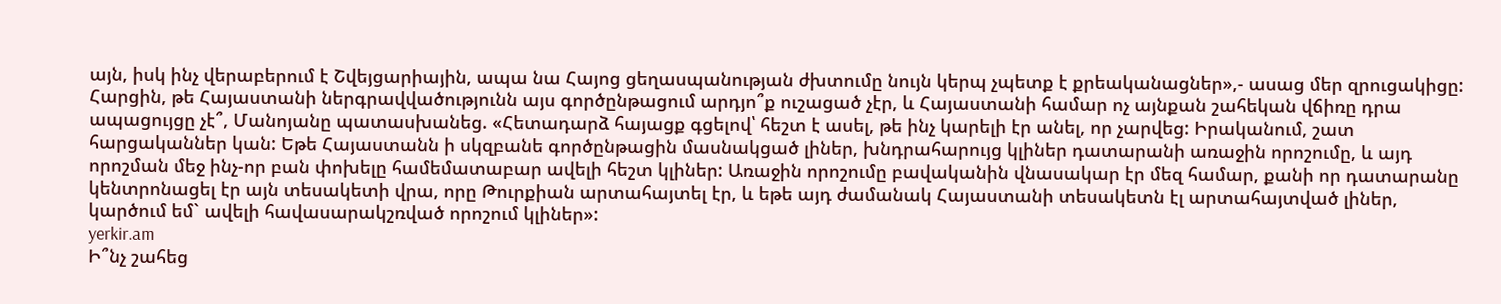այն, իսկ ինչ վերաբերում է Շվեյցարիային, ապա նա Հայոց ցեղասպանության ժխտումը նույն կերպ չպետք է քրեականացներ»,- ասաց մեր զրուցակիցը:
Հարցին, թե Հայաստանի ներգրավվածությունն այս գործընթացում արդյո՞ք ուշացած չէր, և Հայաստանի համար ոչ այնքան շահեկան վճիռը դրա ապացույցը չէ՞, Մանոյանը պատասխանեց. «Հետադարձ հայացք գցելով՝ հեշտ է ասել, թե ինչ կարելի էր անել, որ չարվեց: Իրականում, շատ հարցականներ կան: Եթե Հայաստանն ի սկզբանե գործընթացին մասնակցած լիներ, խնդրահարույց կլիներ դատարանի առաջին որոշումը, և այդ որոշման մեջ ինչ-որ բան փոխելը համեմատաբար ավելի հեշտ կլիներ: Առաջին որոշումը բավականին վնասակար էր մեզ համար, քանի որ դատարանը կենտրոնացել էր այն տեսակետի վրա, որը Թուրքիան արտահայտել էր, և եթե այդ ժամանակ Հայաստանի տեսակետն էլ արտահայտված լիներ, կարծում եմ` ավելի հավասարակշռված որոշում կլիներ»:
yerkir.am
Ի՞նչ շահեց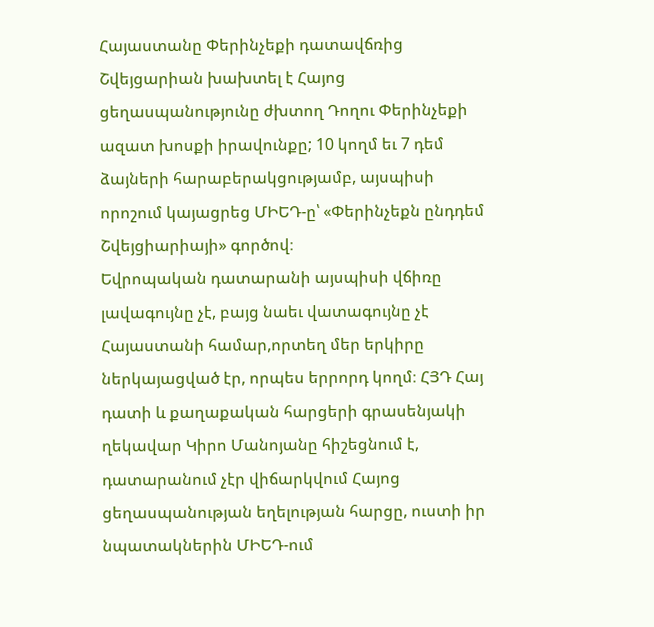Հայաստանը Փերինչեքի դատավճռից
Շվեյցարիան խախտել է Հայոց ցեղասպանությունը ժխտող Դողու Փերինչեքի ազատ խոսքի իրավունքը; 10 կողմ եւ 7 դեմ ձայների հարաբերակցությամբ, այսպիսի որոշում կայացրեց ՄԻԵԴ-ը՝ «Փերինչեքն ընդդեմ Շվեյցիարիայի» գործով։
Եվրոպական դատարանի այսպիսի վճիռը լավագույնը չէ, բայց նաեւ վատագույնը չէ Հայաստանի համար,որտեղ մեր երկիրը ներկայացված էր, որպես երրորդ կողմ։ ՀՅԴ Հայ դատի և քաղաքական հարցերի գրասենյակի ղեկավար Կիրո Մանոյանը հիշեցնում է, դատարանում չէր վիճարկվում Հայոց ցեղասպանության եղելության հարցը, ուստի իր նպատակներին ՄԻԵԴ-ում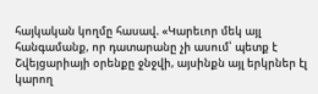հայկական կողմը հասավ. «Կարեւոր մեկ այլ հանգամանք, որ դատարանը չի ասում՝ պետք է Շվեյցարիայի օրենքը ջնջվի, այսինքն այլ երկրներ էլ կարող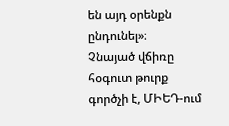են այդ օրենքն ընդունել»։
Չնայած վճիռը հօգուտ թուրք գործչի է, ՄԻԵԴ-ում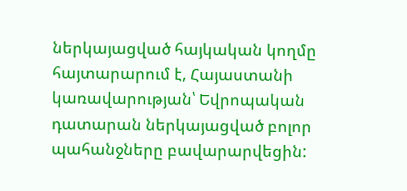ներկայացված հայկական կողմը հայտարարում է, Հայաստանի կառավարության՝ Եվրոպական դատարան ներկայացված բոլոր պահանջները բավարարվեցին: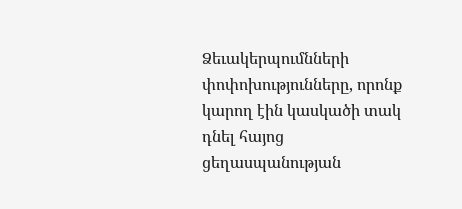Ձեւակերպումնների փոփոխությունները, որոնք կարող էին կասկածի տակ դնել հայոց ցեղասպանության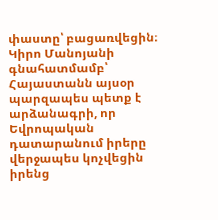փաստը՝ բացառվեցին։
Կիրո Մանոյանի գնահատմամբ՝ Հայաստանն այսօր պարզապես պետք է արձանագրի, որ Եվրոպական դատարանում իրերը վերջապես կոչվեցին իրենց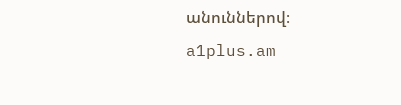անուններով։
a1plus.am